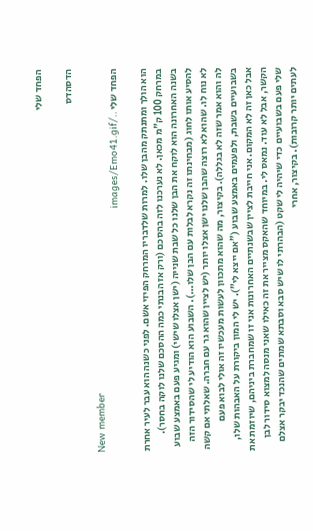הפחד שלי

הדסהדס

New member
הפחד שלי ../images/Emo41.gif

הוא הולך ומתנתק מהבן שלו. למרות שלדבריו המרחק הפיזי אשם. לפני כשנה הוא עבר לעיר אחרת במרחק 100 ק"מ מכאן. לא נערכנו לזה בהסכם (ורק אז הבנתי כמה ההסכם שלנו לוקה בחסר). בשנה האחרונה הוא לוקח את הבן שלנו כל שבת שנייה (ישן אצלו שישי) ומגיע פעם באמצע שבוע להסיע אותו לחוג (מבחינתו זה נקרא לבלות עם הבן שלו...). השבוע הוא הודיע לי שהסידור הזה לא נוח לו. שהוא לא רוצה שהבן שלנו ישן אצלו יותר (יש לציין שהוא גר עם חברה. שאלתי אם קשה לה והוא אמר שזה לא בגללה). בקיצור, מה שהוא מתכוון לעשות מעכשיו זה אולי לבוא פעם בשבועיים בשבת, ולפעמים באמצע שבוע ("אם ייצא לי"). יש לי המון ביקורת על האבהות שלו, אבל כאן זה לא המקום. אני חייבת לציין שבשנתיים האחרונות אני זו שמחברת ביניהם, שיוזמת את הקשר, אבל לא עוד. נמאס לי. במיוחד שהאקס מצייר את זה כאילו שאני מנסה למצוא סידור לבן שלי פעם בשבועיים כדי שיהיה לי שקט (הבהרתי לו שיש סבא וסבתא שמתים שהנכד יבקר אצלם לעתים יותר קרובות). בקיצור, אחרי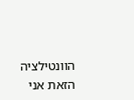הוונטילציה הזאת אני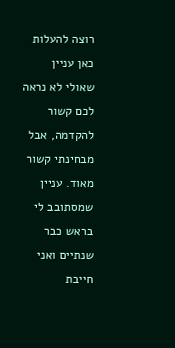רוצה להעלות כאן עניין שאולי לא נראה לכם קשור להקדמה, אבל מבחינתי קשור מאוד. עניין שמסתובב לי בראש כבר שנתיים ואני חייבת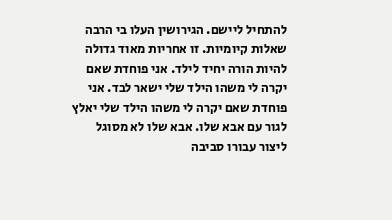להתחיל ליישם. הגירושין העלו בי הרבה שאלות קיומיות. זו אחריות מאוד גדולה להיות הורה יחיד לילד. אני פוחדת שאם יקרה לי משהו הילד שלי ישאר לבד. אני פוחדת שאם יקרה לי משהו הילד שלי יאלץ לגור עם אבא שלו. אבא שלו לא מסוגל ליצור עבורו סביבה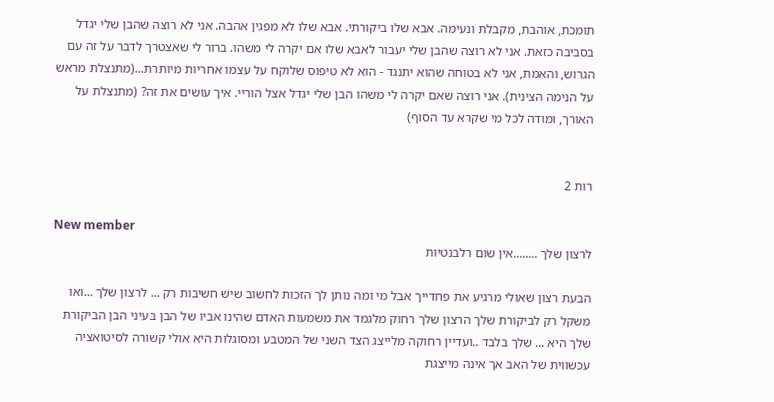תומכת, אוהבת, מקבלת ונעימה. אבא שלו ביקורתי. אבא שלו לא מפגין אהבה. אני לא רוצה שהבן שלי יגדל בסביבה כזאת. אני לא רוצה שהבן שלי יעבור לאבא שלו אם יקרה לי משהו. ברור לי שאצטרך לדבר על זה עם הגרוש, והאמת, אני לא בטוחה שהוא יתנגד - הוא לא טיפוס שלוקח על עצמו אחריות מיותרת...(מתנצלת מראש על הנימה הצינית). אני רוצה שאם יקרה לי משהו הבן שלי יגדל אצל הוריי. איך עושים את זה? (מתנצלת על האורך, ומודה לכל מי שקרא עד הסוף)


רות 2

New member
לרצון שלך ........אין שום רלבנטיות

הבעת רצון שאולי מרגיע את פחדייך אבל מי ומה נותן לך הזכות לחשוב שיש חשיבות רק ... לרצון שלך ...ואו משקל רק לביקורת שלך הרצון שלך רחוק מלגמד את משמעות האדם שהינו אביו של הבן בעיני הבן הביקורת שלך היא ... שלך בלבד ..ועדיין רחוקה מלייצג הצד השני של המטבע ומסוגלות היא אולי קשורה לסיטואציה עכשווית של האב אך אינה מייצגת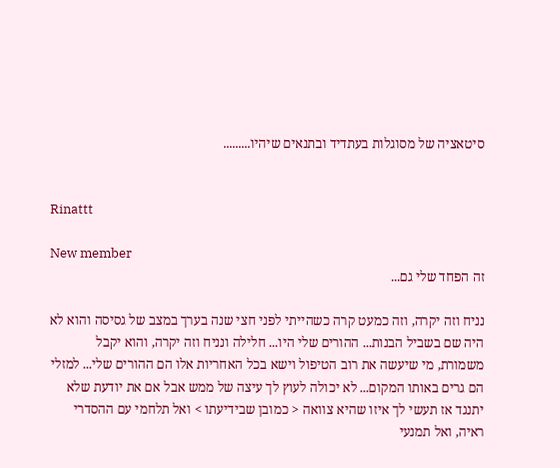סיטאציה של מסוגלות בעתדיד ובתנאים שיהיו.........


Rinattt

New member
זה הפחד שלי גם...

נניח וזה יקרה, וזה כמעט קרה כשהייתי לפני חצי שנה בערך במצב של גסיסה והוא לא היה שם בשביל הבנות... ההורים שלי היו... חלילה ונניח וזה יקרה, והוא יקבל משמורת, מי שיעשה את רוב הטיפול וישא בכל האחריות אלו הם ההורים שלי... למזלי הם גרים באותו המקום... לא יכולה לעוץ לך עיצה של ממש אבל אם את יודעת שלא יתנגד אז תעשי לך איזו שהיא צוואה < כמובן שבידיעתו > ואל תלחמי עם ההסדרי ראיה, ואל תמנעי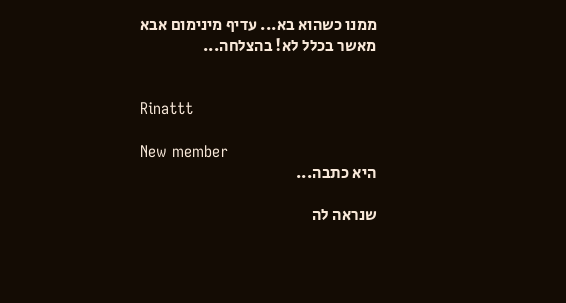ממנו כשהוא בא... עדיף מינימום אבא מאשר בכלל לא! בהצלחה...


Rinattt

New member
היא כתבה...

שנראה לה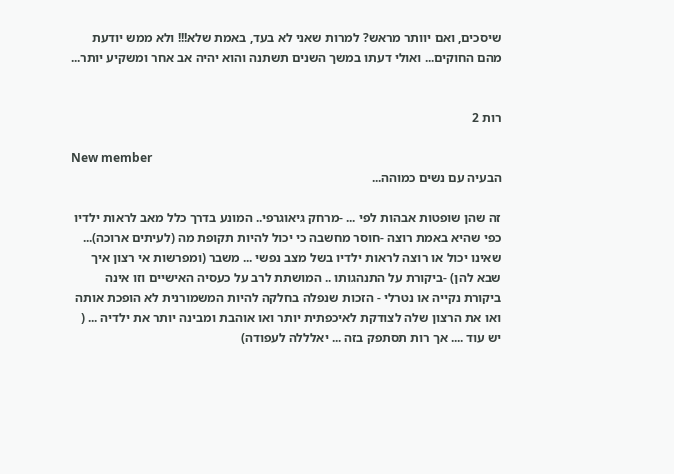שיסכים, ואם יוותר מראש? למרות שאני לא בעד, באמת שלא!!! ולא ממש יודעת מהם החוקים... ואולי דעתו במשך השנים תשתנה והוא יהיה אב אחר ומשקיע יותר...


רות 2

New member
הבעיה עם נשים כמוהה...

זה שהן שופטות אבהות לפי ... -מרחק גיאוגרפי.. המונע בדרך כלל מאב לראות ילדיו כפי שהיא באמת רוצה -חוסר מחשבה כי יכול להיות תקופת מה (לעיתים ארוכה)... שאינו יכול או רוצה לראות ילדיו בשל מצב נפשי ... משבר (ומפרשות אי רצון איך שבא להן) -ביקורת על התנהגותו .. המושתת לרב על כעסיה האישיים וזו אינה ביקורת נקייה או נטרלי - הזכות שנפלה בחלקה להיות המשמורנית לא הופכת אותה ואו את הרצון שלה לצודקת לאיכפתית יותר ואו אוהבת ומבינה יותר את ילדיה ... ( יש עוד .... אך רות תסתפק בזה ... יאלללה לעפודה)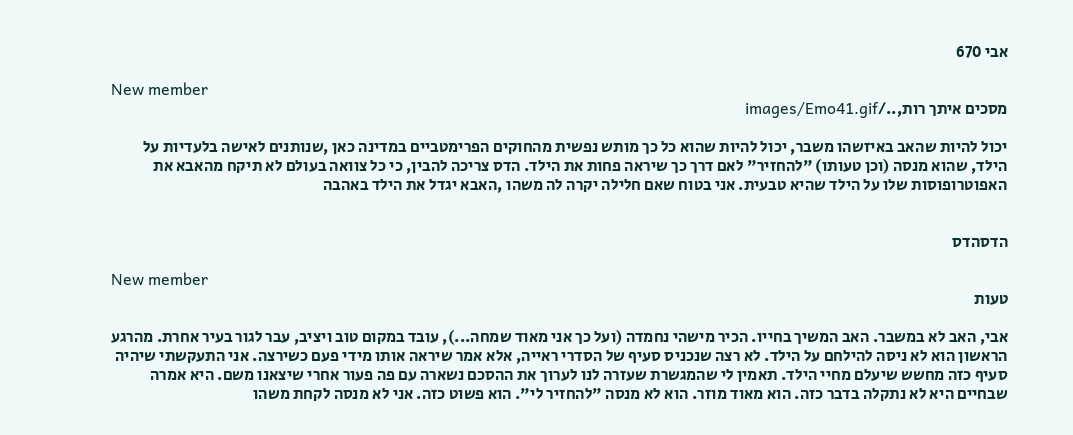אבי 670

New member
מסכים איתך רות,../images/Emo41.gif

יכול להיות שהאב באיזשהו משבר, יכול להיות שהוא כל כך מותש נפשית מהחוקים הפרימטביים במדינה כאן ,שנותנים לאישה בלעדיות על הילד, שהוא מנסה (וכן טעותו) "להחזיר" לאם דרך כך שיראה פחות את הילד. הדס צריכה להבין, כי כל צוואה בעולם לא תיקח מהאבא את האפוטרופוסות שלו על הילד שהיא טבעית. אני בטוח שאם חלילה יקרה לה משהו ,האבא יגדל את הילד באהבה


הדסהדס

New member
טעות

אבי, האב לא במשבר. האב המשיך בחייו. הכיר מישהי נחמדה (ועל כך אני מאוד שמחה...), עובד במקום טוב ויציב, עבר לגור בעיר אחרת. מהרגע הראשון הוא לא ניסה להילחם על הילד. לא רצה שנכניס סעיף של הסדרי ראייה, אלא אמר שיראה אותו מידי פעם כשירצה. אני התעקשתי שיהיה סעיף כזה מחשש שיעלם מחיי הילד. תאמין לי שהמגשרת שעזרה לנו לערוך את ההסכם נשארה עם פה פעור אחרי שיצאנו משם. היא אמרה שבחיים היא לא נתקלה בדבר כזה. הוא מאוד מוזר. הוא לא מנסה "להחזיר לי". הוא פשוט כזה. אני לא מנסה לקחת משהו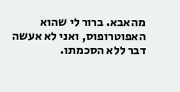מהאבא. ברור לי שהוא האפוטרופוס, ואני לא אעשה דבר ללא הסכמתו.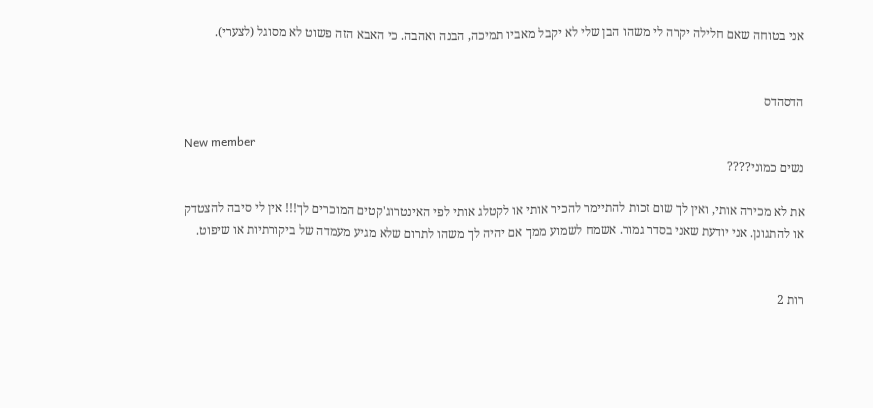אני בטוחה שאם חלילה יקרה לי משהו הבן שלי לא יקבל מאביו תמיכה, הבנה ואהבה. כי האבא הזה פשוט לא מסוגל (לצערי).


הדסהדס

New member
נשים כמוני????

את לא מכירה אותי, ואין לך שום זכות להתיימר להכיר אותי או לקטלג אותי לפי האינטרוג'קטים המוכרים לך!!! אין לי סיבה להצטדק או להתגונן. אני יודעת שאני בסדר גמור. אשמח לשמוע ממך אם יהיה לך משהו לתרום שלא מגיע מעמדה של ביקורתיות או שיפוט.


רות 2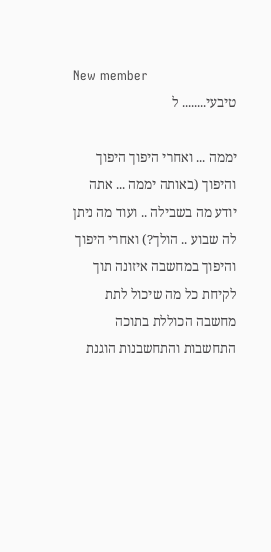New member
טיבעי........ ל

יממה ... ואחרי היפוך היפוך והיפוך (באותה יממה ... אתה יודע מה בשבילה .. ועוד מה ניתן לה שבוע .. הולך?) ואחרי היפוך והיפוך במחשבה איזונה תוך לקיחת כל מה שיכול לתת מחשבה הכוללת בתוכה התחשבות והתחשבנות הוגנת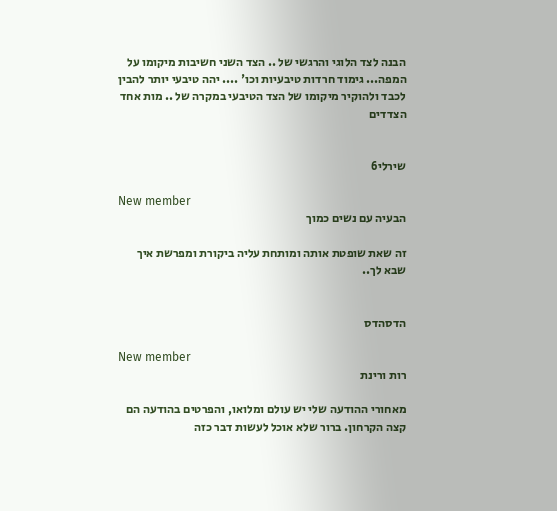הבנה לצד הלוגי והרגשי של .. הצד השני חשיבות מיקומו על המפה... גימוד חרדות טיבעיות וכו' .... יהה טיבעי יותר להבין לכבד ולהוקיר מיקומו של הצד הטיבעי במקרה של .. מות אחד הצדדים


שירלי6

New member
הבעיה עם נשים כמוך

זה שאת שופטת אותה ומותחת עליה ביקורת ומפרשת איך שבא לך..


הדסהדס

New member
רות ורינת

מאחורי ההודעה שלי יש עולם ומלואו, והפרטים בהודעה הם קצה הקרחון. ברור שלא אוכל לעשות דבר כזה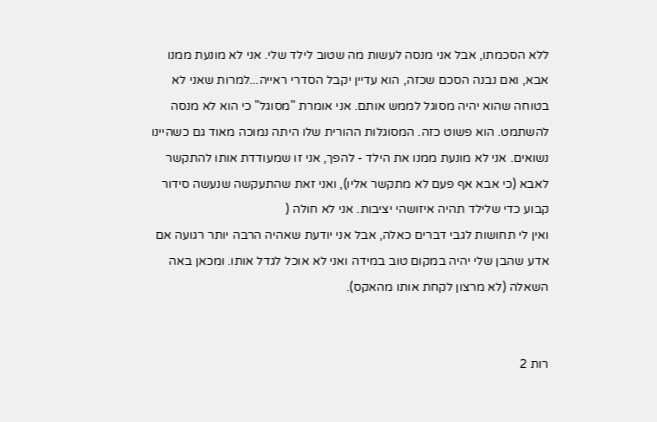ללא הסכמתו, אבל אני מנסה לעשות מה שטוב לילד שלי. אני לא מונעת ממנו אבא, ואם נבנה הסכם שכזה, הוא עדיין יקבל הסדרי ראייה...למרות שאני לא בטוחה שהוא יהיה מסוגל לממש אותם. אני אומרת "מסוגל" כי הוא לא מנסה להשתמט. הוא פשוט כזה. המסוגלות ההורית שלו היתה נמוכה מאוד גם כשהיינו נשואים. אני לא מונעת ממנו את הילד - להפך, אני זו שמעודדת אותו להתקשר לאבא (כי אבא אף פעם לא מתקשר אליו), ואני זאת שהתעקשה שנעשה סידור קבוע כדי שלילד תהיה איזושהי יציבות. אני לא חולה (
ואין לי תחושות לגבי דברים כאלה, אבל אני יודעת שאהיה הרבה יותר רגועה אם אדע שהבן שלי יהיה במקום טוב במידה ואני לא אוכל לגדל אותו. ומכאן באה השאלה (לא מרצון לקחת אותו מהאקס).


רות 2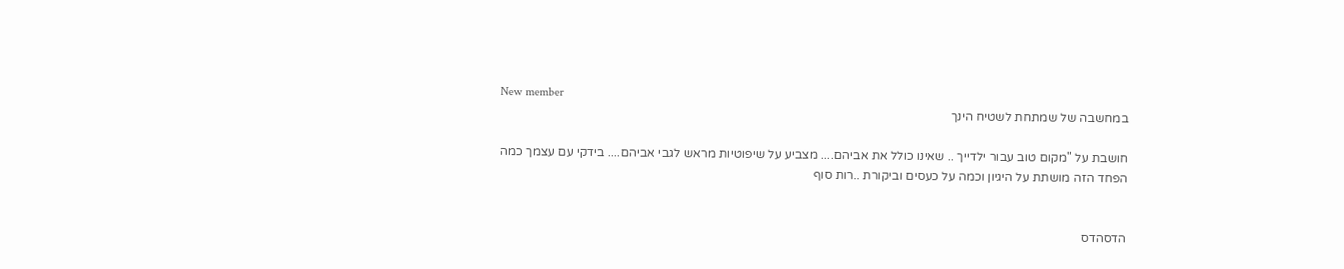New member
במחשבה של שמתחת לשטיח הינך

חושבת על "מקום טוב עבור ילדייך .. שאינו כולל את אביהם.... מצביע על שיפוטיות מראש לגבי אביהם.... בידקי עם עצמך כמה הפחד הזה מושתת על היגיון וכמה על כעסים וביקורת ..רות סוף


הדסהדס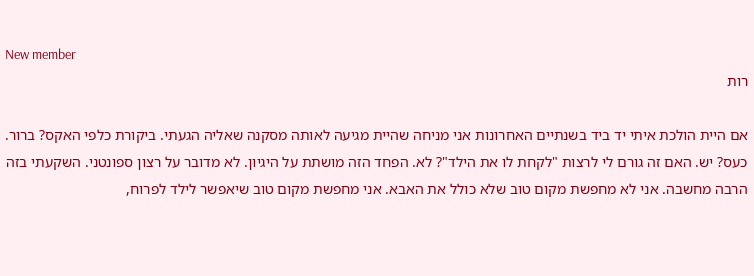New member
רות

אם היית הולכת איתי יד ביד בשנתיים האחרונות אני מניחה שהיית מגיעה לאותה מסקנה שאליה הגעתי. ביקורת כלפי האקס? ברור. כעס? יש. האם זה גורם לי לרצות "לקחת לו את הילד"? לא. הפחד הזה מושתת על היגיון. לא מדובר על רצון ספונטני. השקעתי בזה הרבה מחשבה. אני לא מחפשת מקום טוב שלא כולל את האבא. אני מחפשת מקום טוב שיאפשר לילד לפרוח,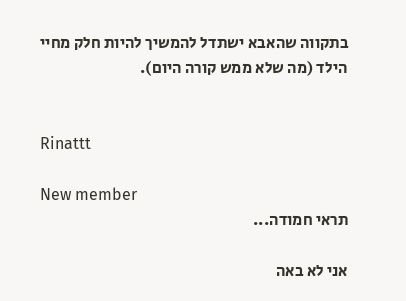בתקווה שהאבא ישתדל להמשיך להיות חלק מחיי הילד (מה שלא ממש קורה היום).


Rinattt

New member
תראי חמודה...

אני לא באה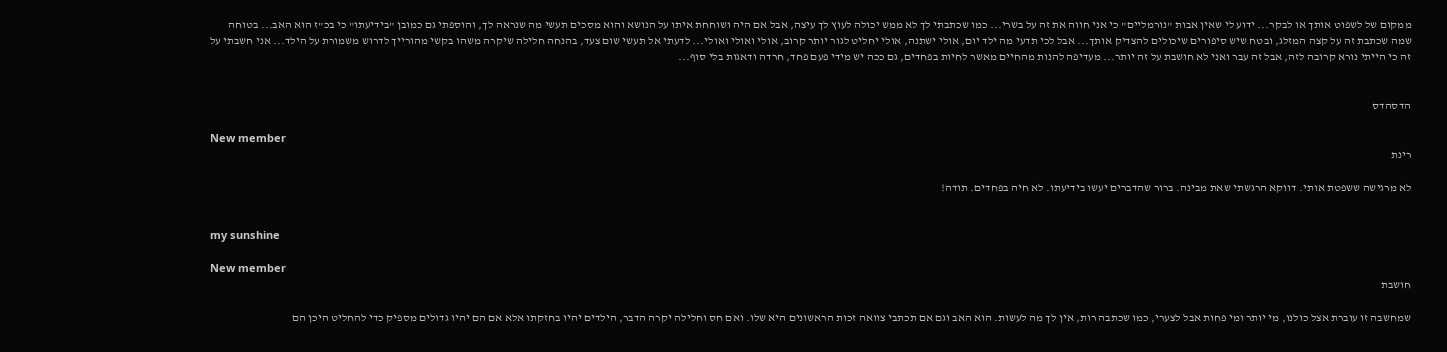ממקום של לשפוט אותך או לבקר... ידוע לי שאין אבות "נורמליים" כי אני חווה את זה על בשרי... כמו שכתבתי לך לא ממש יכולה לעוץ לך עיצה, אבל אם היה ושוחחת איתו על הנושא והוא מסכים תעשי מה שנראה לך, והוספתי גם כמובן "בידיעתו" כי בכ"ז הוא האב... בטוחה שמה שכתבת זה על קצה המזלג, ובטח שיש סיפורים שיכולים להצדיק אותך... אבל לכי תדעי מה ילד יום, אולי ישתנה, אולי יחליט לגור יותר קרוב, אולי ואולי ואולי... לדעתי אל תעשי שום צעד, בהנחה חלילה שיקרה משהו בקשי מהורייך לדרוש משמורת על הילד... אני חשבתי על זה כי הייתי נורא קרובה לזה, אבל זה עבר ואני לא חושבת על זה יותר... מעדיפה להנות מהחיים מאשר לחיות בפחדים, גם ככה יש מידי פעם פחד, חרדה ודאגות בלי סוף...


הדסהדס

New member
רינת

לא מרגישה ששפטת אותי. דווקא הרגשתי שאת מבינה. ברור שהדברים יעשו בידיעתו. לא חיה בפחדים. תודה!


my sunshine

New member
חושבת

שמחשבה זו עוברת אצל כולנו, מי יותר ומי פחות אבל לצערי, כמו שכתבה רות, אין לך מה לעשות. הוא האב וגם אם תכתבי צוואה זכות הראשונים היא שלו. ואם חס וחלילה יקרה הדבר, הילדים יהיו בחזקתו אלא אם הם יהיו גדולים מספיק כדי להחליט היכן הם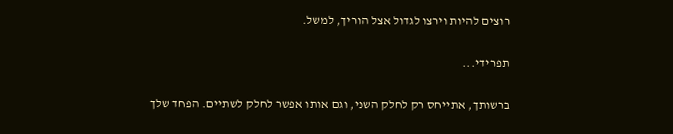רוצים להיות וירצו לגדול אצל הוריך, למשל.

תפרידי...

ברשותך, אתייחס רק לחלק השני, וגם אותו אפשר לחלק לשתיים. הפחד שלך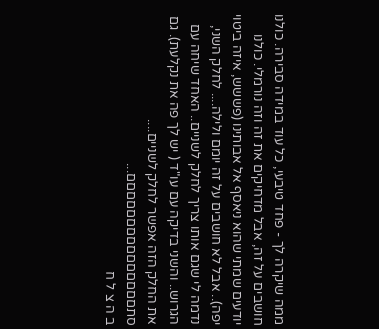ממה שיקרה לך - פחד טיבעי, כל עוד במידה סבירה. כולנו חושבים על זה, אבל מדחיקים את זה וזה נורמלי. כולנו יודעים שמתי שהוא ניאסף אל אבותינו (פששש, איזה ביטוי יפה).. אבל לא חושבים על זה יומם ולילה.... לחלק השני, נדמה לי שגם אותו צריך לחלק לשניים.. האחד שיחה עם הגרוש.. והשני בדיקה עם עו"ד ( יש לך פה את נקלעת). גם את החלק הזה אפשר לחלק לשניים.... סתםםםםםםםםםםםםםםם...
ב ה צ ל ח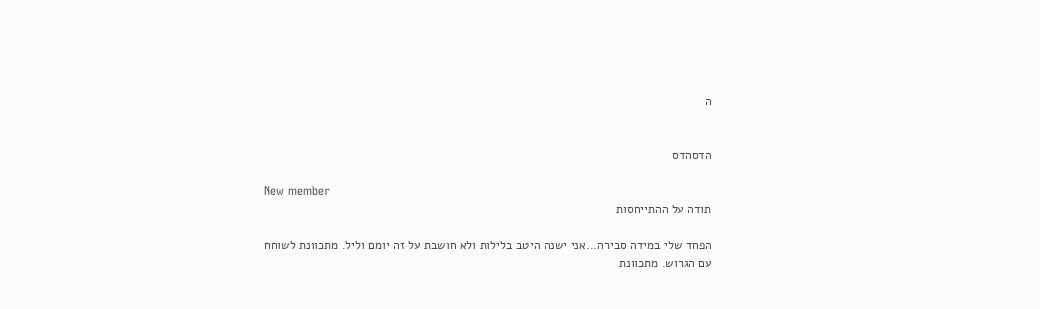ה


הדסהדס

New member
תודה על ההתייחסות

הפחד שלי במידה סבירה...אני ישנה היטב בלילות ולא חושבת על זה יומם וליל. מתכוונת לשוחח עם הגרוש. מתכוונת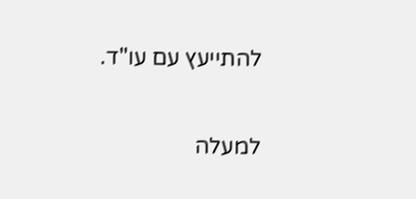להתייעץ עם עו"ד.

למעלה